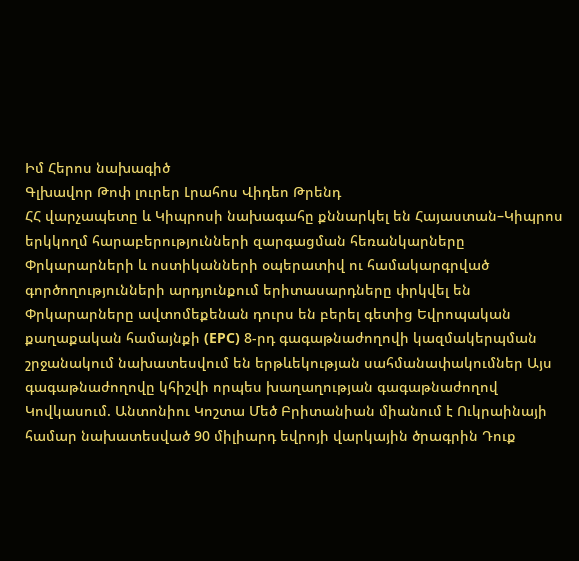Իմ Հերոս նախագիծ
Գլխավոր Թոփ լուրեր Լրահոս Վիդեո Թրենդ
ՀՀ վարչապետը և Կիպրոսի նախագահը քննարկել են Հայաստան–Կիպրոս երկկողմ հարաբերությունների զարգացման հեռանկարները Փրկարարների և ոստիկանների օպերատիվ ու համակարգրված գործողությունների արդյունքում երիտասարդները փրկվել են Փրկարարները ավտոմեքենան դուրս են բերել գետից Եվրոպական քաղաքական համայնքի (EPC) 8-րդ գագաթնաժողովի կազմակերպման շրջանակում նախատեսվում են երթևեկության սահմանափակումներ Այս գագաթնաժողովը կհիշվի որպես խաղաղության գագաթնաժողով Կովկասում. Անտոնիու Կոշտա Մեծ Բրիտանիան միանում է Ուկրաինայի համար նախատեսված 90 միլիարդ եվրոյի վարկային ծրագրին Դուք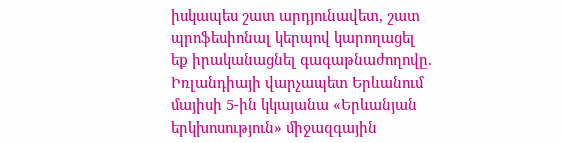իսկապես շատ արդյունավետ, շատ պրոֆեսիոնալ կերպով կարողացել եք իրականացնել գագաթնաժողովը. Իռլանդիայի վարչապետ Երևանում մայիսի 5-ին կկայանա «Երևանյան երկխոսություն» միջազգային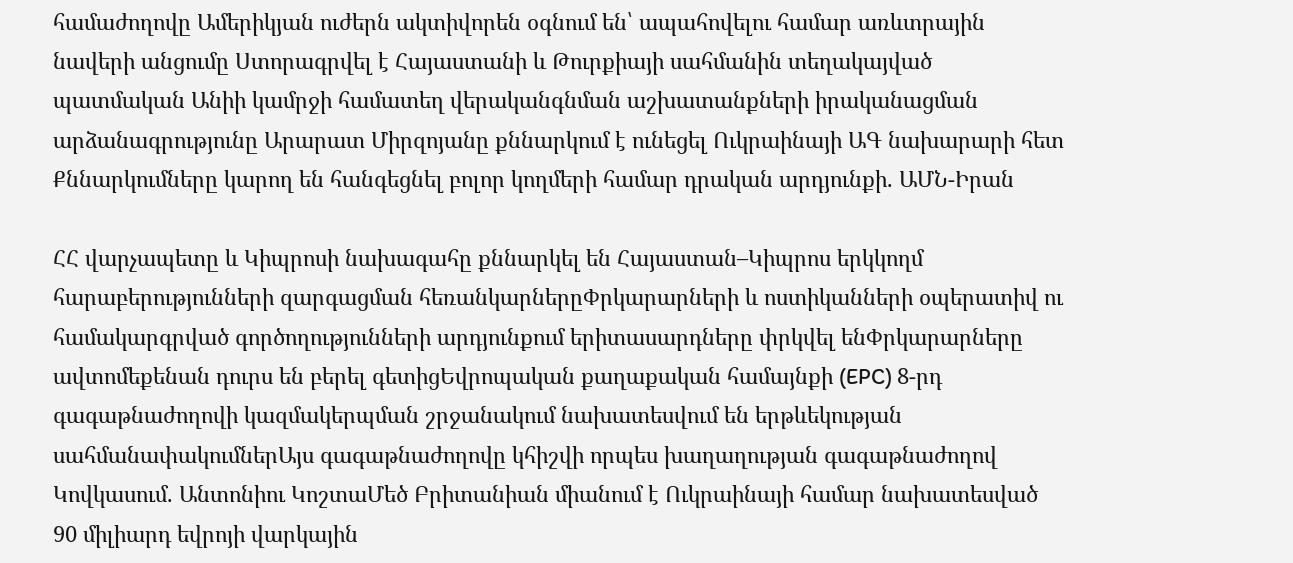համաժողովը Ամերիկյան ուժերն ակտիվորեն օգնում են՝ ապահովելու համար առևտրային նավերի անցումը Ստորագրվել է Հայաստանի և Թուրքիայի սահմանին տեղակայված պատմական Անիի կամրջի համատեղ վերականգնման աշխատանքների իրականացման արձանագրությունը Արարատ Միրզոյանը քննարկում է ունեցել Ուկրաինայի ԱԳ նախարարի հետ Քննարկումները կարող են հանգեցնել բոլոր կողմերի համար դրական արդյունքի. ԱՄՆ-Իրան

ՀՀ վարչապետը և Կիպրոսի նախագահը քննարկել են Հայաստան–Կիպրոս երկկողմ հարաբերությունների զարգացման հեռանկարներըՓրկարարների և ոստիկանների օպերատիվ ու համակարգրված գործողությունների արդյունքում երիտասարդները փրկվել ենՓրկարարները ավտոմեքենան դուրս են բերել գետիցԵվրոպական քաղաքական համայնքի (EPC) 8-րդ գագաթնաժողովի կազմակերպման շրջանակում նախատեսվում են երթևեկության սահմանափակումներԱյս գագաթնաժողովը կհիշվի որպես խաղաղության գագաթնաժողով Կովկասում. Անտոնիու ԿոշտաՄեծ Բրիտանիան միանում է Ուկրաինայի համար նախատեսված 90 միլիարդ եվրոյի վարկային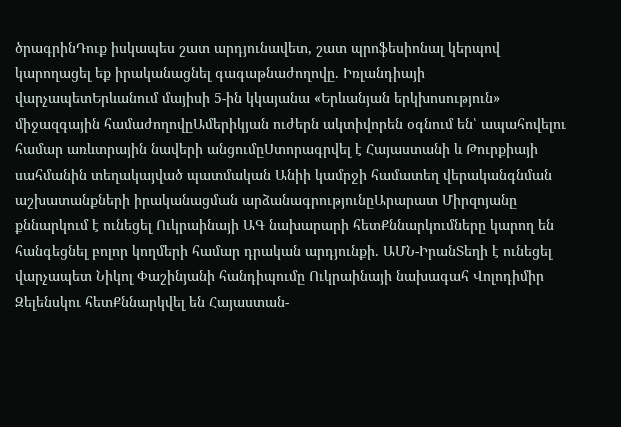ծրագրինԴուք իսկապես շատ արդյունավետ, շատ պրոֆեսիոնալ կերպով կարողացել եք իրականացնել գագաթնաժողովը. Իռլանդիայի վարչապետԵրևանում մայիսի 5-ին կկայանա «Երևանյան երկխոսություն» միջազգային համաժողովըԱմերիկյան ուժերն ակտիվորեն օգնում են՝ ապահովելու համար առևտրային նավերի անցումըՍտորագրվել է Հայաստանի և Թուրքիայի սահմանին տեղակայված պատմական Անիի կամրջի համատեղ վերականգնման աշխատանքների իրականացման արձանագրությունըԱրարատ Միրզոյանը քննարկում է ունեցել Ուկրաինայի ԱԳ նախարարի հետՔննարկումները կարող են հանգեցնել բոլոր կողմերի համար դրական արդյունքի. ԱՄՆ-ԻրանՏեղի է ունեցել վարչապետ Նիկոլ Փաշինյանի հանդիպումը Ուկրաինայի նախագահ Վոլոդիմիր Զելենսկու հետՔննարկվել են Հայաստան-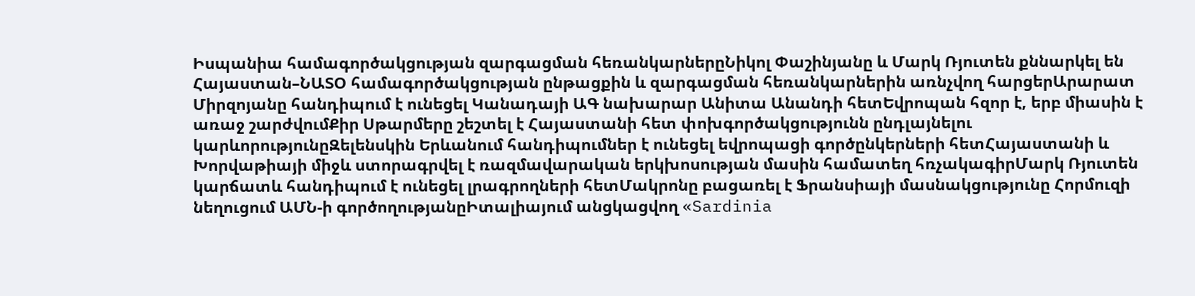Իսպանիա համագործակցության զարգացման հեռանկարներըՆիկոլ Փաշինյանը և Մարկ Ռյուտեն քննարկել են Հայաստան–ՆԱՏՕ համագործակցության ընթացքին և զարգացման հեռանկարներին առնչվող հարցերԱրարատ Միրզոյանը հանդիպում է ունեցել Կանադայի ԱԳ նախարար Անիտա Անանդի հետԵվրոպան հզոր է, երբ միասին է առաջ շարժվումՔիր Սթարմերը շեշտել է Հայաստանի հետ փոխգործակցությունն ընդլայնելու կարևորությունըԶելենսկին Երևանում հանդիպումներ է ունեցել եվրոպացի գործընկերների հետՀայաստանի և Խորվաթիայի միջև ստորագրվել է ռազմավարական երկխոսության մասին համատեղ հռչակագիրՄարկ Ռյուտեն կարճատև հանդիպում է ունեցել լրագրողների հետՄակրոնը բացառել է Ֆրանսիայի մասնակցությունը Հորմուզի նեղուցում ԱՄՆ-ի գործողությանըԻտալիայում անցկացվող «Sardinia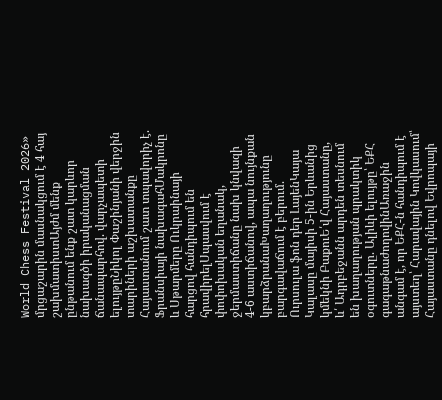World Chess Festival 2026» մրցաշարին մասնակցում է 4 հայ շախմատիստԱյժմ մենք ընթանում ենք շատ կարևոր նախագծի իրականացման ճանապարհով. վարչապետի ելույթըՆիկոլ Փաշինյանի վերջին տարիների աշխատանքը Հայաստանում շատ տպավորիչ է. Ֆրանսիայի նախագահՄակրոնը և Սթարմերը Ուկրաինայի հարցով հանդիպում են հրավիրելՍպասվում է փոփոխական եղանակ, ջերմաստիճանը նախ կնվազի 4-6 աստիճանով, ապա նույնքան կբարձրանաԽաղաղությունը բարգավաճում է բերում. Ուրսուլա ֆոն դեր ԼայենԿայա Կալասը մայիսի 5-ին Երևանից կմեկնի ԲաքուԵ՛վ Հայաստանը, և՛ Ադրբեջանն արդեն տեսնում են խաղաղության պրակտիկ օգուտները. Ալիևի ելույթը՝ ԵՔՀ գագաթնաժողովինԱռաջին անգամ է, որ ԵՔՀ-ն հանդիպում է այստեղ՝ Հարավային Կովկասում՝ Հայաստանը դնելով Եվրոպայի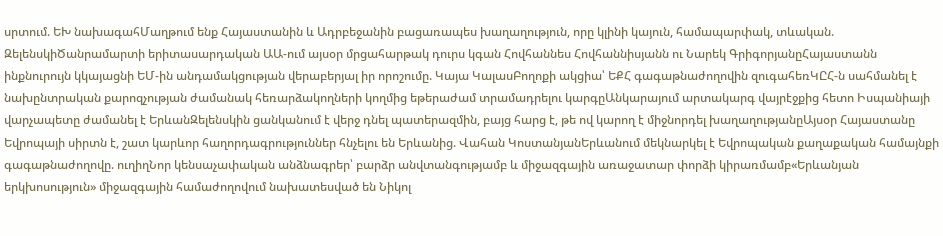սրտում. ԵԽ նախագահՄաղթում ենք Հայաստանին և Ադրբեջանին բացառապես խաղաղություն, որը կլինի կայուն, համապարփակ, տևական. ԶելենսկիԾանրամարտի երիտասարդական ԱԱ-ում այսօր մրցահարթակ դուրս կգան Հովհաննես Հովհաննիսյանն ու Նարեկ ԳրիգորյանըՀայաստանն ինքնուրույն կկայացնի ԵՄ-ին անդամակցության վերաբերյալ իր որոշումը. Կայա ԿալասԲողոքի ակցիա՝ ԵՔՀ գագաթնաժողովին զուգահեռԿԸՀ-ն սահմանել է նախընտրական քարոզչության ժամանակ հեռարձակողների կողմից եթերաժամ տրամադրելու կարգըԱնկարայում արտակարգ վայրէջքից հետո Իսպանիայի վարչապետը ժամանել է ԵրևանԶելենսկին ցանկանում է վերջ դնել պատերազմին, բայց հարց է, թե ով կարող է միջնորդել խաղաղությանըԱյսօր Հայաստանը Եվրոպայի սիրտն է, շատ կարևոր հաղորդագրություններ հնչելու են Երևանից. Վահան ԿոստանյանԵրևանում մեկնարկել է Եվրոպական քաղաքական համայնքի գագաթնաժողովը. ուղիղՆոր կենսաչափական անձնագրեր՝ բարձր անվտանգությամբ և միջազգային առաջատար փորձի կիրառմամբ«Երևանյան երկխոսություն» միջազգային համաժողովում նախատեսված են Նիկոլ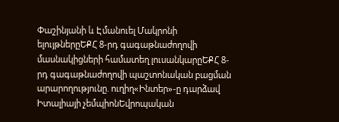Փաշինյանի և Էմանուել Մակրոնի ելույթներըԵՔՀ 8-րդ գագաթնաժողովի մասնակիցների համատեղ լուսանկարըԵՔՀ 8-րդ գագաթնաժողովի պաշտոնական բացման արարողությունը. ուղիղ«Ինտեր»-ը դարձավ Իտալիայի չեմպիոնԵվրոպական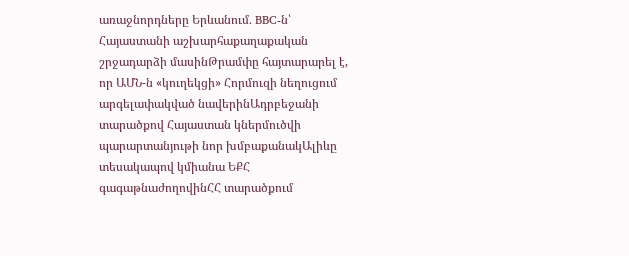առաջնորդները Երևանում․ BBC-ն՝ Հայաստանի աշխարհաքաղաքական շրջադարձի մասինԹրամփը հայտարարել է, որ ԱՄՆ-ն «կուղեկցի» Հորմուզի նեղուցում արգելափակված նավերինԱդրբեջանի տարածքով Հայաստան կներմուծվի պարարտանյութի նոր խմբաքանակԱլիևը տեսակապով կմիանա ԵՔՀ գագաթնաժողովինՀՀ տարածքում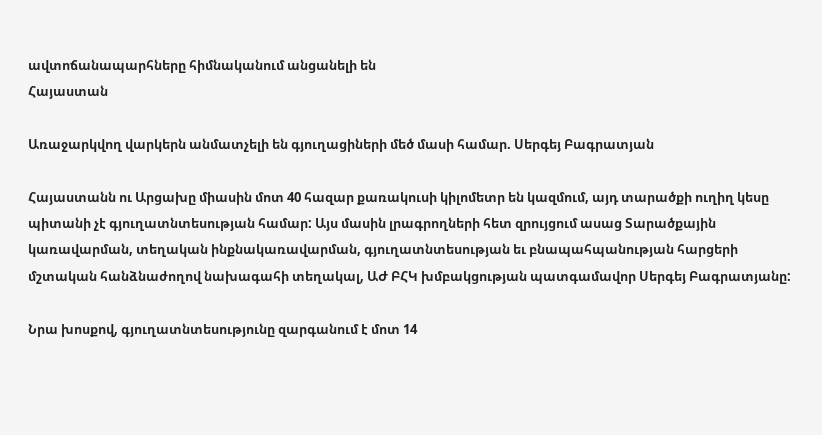ավտոճանապարհները հիմնականում անցանելի են
Հայաստան

Առաջարկվող վարկերն անմատչելի են գյուղացիների մեծ մասի համար. Սերգեյ Բագրատյան

Հայաստանն ու Արցախը միասին մոտ 40 հազար քառակուսի կիլոմետր են կազմում, այդ տարածքի ուղիղ կեսը պիտանի չէ գյուղատնտեսության համար: Այս մասին լրագրողների հետ զրույցում ասաց Տարածքային կառավարման, տեղական ինքնակառավարման, գյուղատնտեսության եւ բնապահպանության հարցերի մշտական հանձնաժողով նախագահի տեղակալ, ԱԺ ԲՀԿ խմբակցության պատգամավոր Սերգեյ Բագրատյանը:

Նրա խոսքով, գյուղատնտեսությունը զարգանում է մոտ 14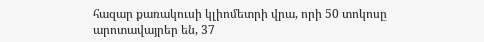հազար քառակուսի կլիոմետրի վրա, որի 50 տոկոսը արոտավայրեր են, 37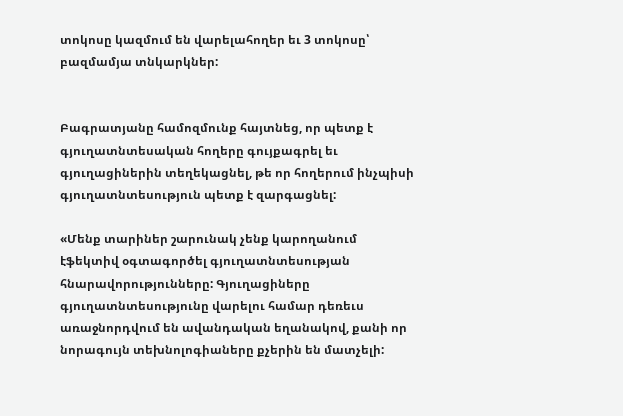տոկոսը կազմում են վարելահողեր եւ 3 տոկոսը՝ բազմամյա տնկարկներ:


Բագրատյանը համոզմունք հայտնեց, որ պետք է գյուղատնտեսական հողերը գույքագրել եւ գյուղացիներին տեղեկացնել, թե որ հողերում ինչպիսի գյուղատնտեսություն պետք է զարգացնել:

«Մենք տարիներ շարունակ չենք կարողանում էֆեկտիվ օգտագործել գյուղատնտեսության հնարավորությունները: Գյուղացիները գյուղատնտեսությունը վարելու համար դեռեւս առաջնորդվում են ավանդական եղանակով, քանի որ նորագույն տեխնոլոգիաները քչերին են մատչելի: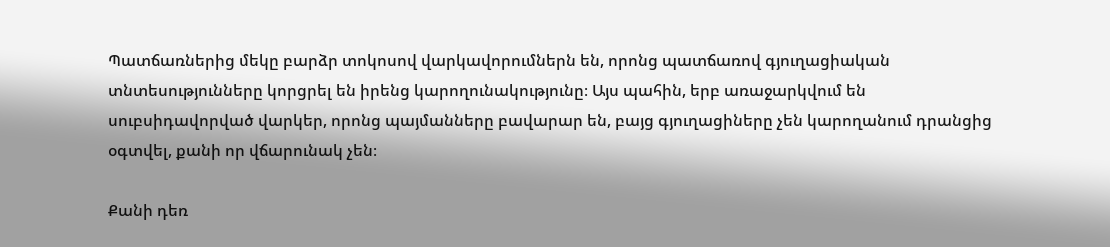Պատճառներից մեկը բարձր տոկոսով վարկավորումներն են, որոնց պատճառով գյուղացիական տնտեսությունները կորցրել են իրենց կարողունակությունը։ Այս պահին, երբ առաջարկվում են սուբսիդավորված վարկեր, որոնց պայմանները բավարար են, բայց գյուղացիները չեն կարողանում դրանցից օգտվել, քանի որ վճարունակ չեն։

Քանի դեռ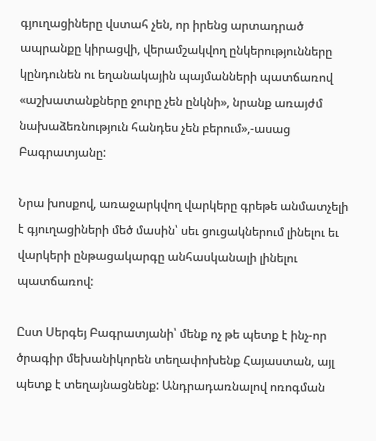գյուղացիները վստահ չեն, որ իրենց արտադրած ապրանքը կիրացվի, վերամշակվող ընկերությունները կընդունեն ու եղանակային պայմանների պատճառով «աշխատանքները ջուրը չեն ընկնի», նրանք առայժմ նախաձեռնություն հանդես չեն բերում»,-ասաց Բագրատյանը:

Նրա խոսքով, առաջարկվող վարկերը գրեթե անմատչելի է գյուղացիների մեծ մասին՝ սեւ ցուցակներում լինելու եւ վարկերի ընթացակարգը անհասկանալի լինելու պատճառով:

Ըստ Սերգեյ Բագրատյանի՝ մենք ոչ թե պետք է ինչ-որ ծրագիր մեխանիկորեն տեղափոխենք Հայաստան, այլ պետք է տեղայնացնենք: Անդրադառնալով ոռոգման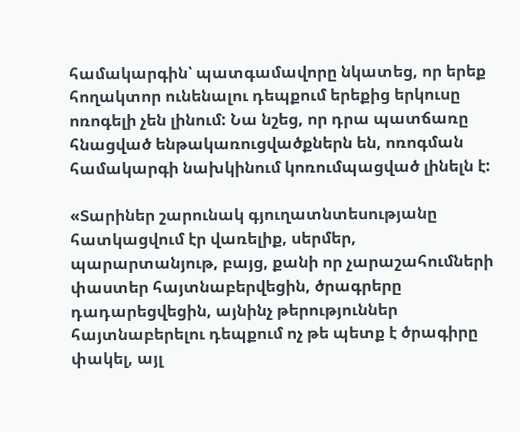համակարգին՝ պատգամավորը նկատեց, որ երեք հողակտոր ունենալու դեպքում երեքից երկուսը ոռոգելի չեն լինում: Նա նշեց, որ դրա պատճառը հնացված ենթակառուցվածքներն են, ոռոգման համակարգի նախկինում կոռումպացված լինելն է:

«Տարիներ շարունակ գյուղատնտեսությանը հատկացվում էր վառելիք, սերմեր, պարարտանյութ, բայց, քանի որ չարաշահումների փաստեր հայտնաբերվեցին, ծրագրերը դադարեցվեցին, այնինչ թերություններ հայտնաբերելու դեպքում ոչ թե պետք է ծրագիրը փակել, այլ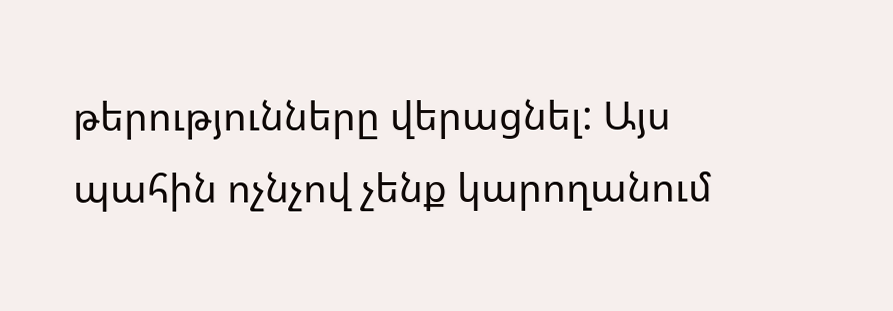թերությունները վերացնել: Այս պահին ոչնչով չենք կարողանում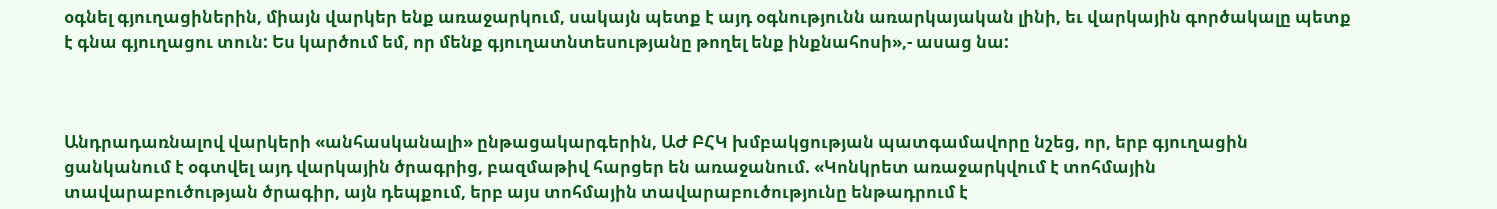օգնել գյուղացիներին, միայն վարկեր ենք առաջարկում, սակայն պետք է այդ օգնությունն առարկայական լինի, եւ վարկային գործակալը պետք է գնա գյուղացու տուն: Ես կարծում եմ, որ մենք գյուղատնտեսությանը թողել ենք ինքնահոսի»,- ասաց նա:



Անդրադառնալով վարկերի «անհասկանալի» ընթացակարգերին, ԱԺ ԲՀԿ խմբակցության պատգամավորը նշեց, որ, երբ գյուղացին ցանկանում է օգտվել այդ վարկային ծրագրից, բազմաթիվ հարցեր են առաջանում. «Կոնկրետ առաջարկվում է տոհմային տավարաբուծության ծրագիր, այն դեպքում, երբ այս տոհմային տավարաբուծությունը ենթադրում է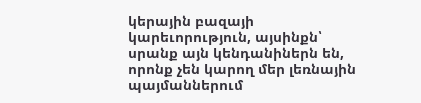կերային բազայի կարեւորություն, այսինքն՝ սրանք այն կենդանիներն են, որոնք չեն կարող մեր լեռնային պայմաններում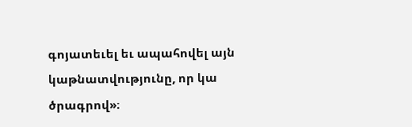գոյատեւել եւ ապահովել այն կաթնատվությունը, որ կա ծրագրով»։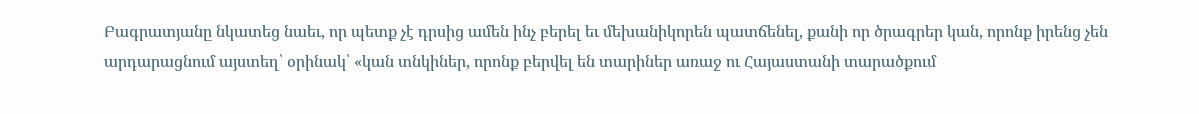Բագրատյանը նկատեց նաեւ, որ պետք չէ դրսից ամեն ինչ բերել եւ մեխանիկորեն պատճենել, քանի որ ծրագրեր կան, որոնք իրենց չեն արդարացնում այստեղ՝ օրինակ՝ «կան տնկիներ, որոնք բերվել են տարիներ առաջ ու Հայաստանի տարածքում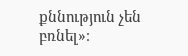քննություն չեն բռնել»։